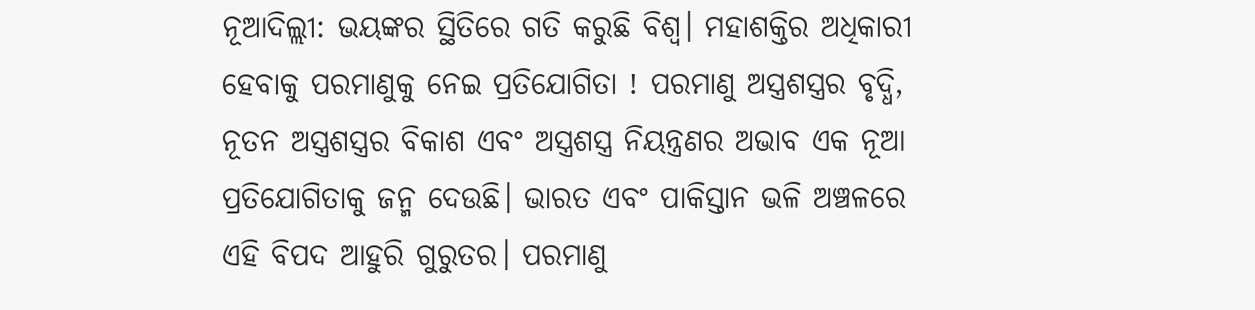ନୂଆଦିଲ୍ଲୀ: ଭୟଙ୍କର ସ୍ଥିତିରେ ଗତି କରୁଛି ବିଶ୍ୱ। ମହାଶକ୍ତିର ଅଧିକାରୀ ହେବାକୁ ପରମାଣୁକୁ ନେଇ ପ୍ରତିଯୋଗିତା ! ପରମାଣୁ ଅସ୍ତ୍ରଶସ୍ତ୍ରର ବୃଦ୍ଧି, ନୂତନ ଅସ୍ତ୍ରଶସ୍ତ୍ରର ବିକାଶ ଏବଂ ଅସ୍ତ୍ରଶସ୍ତ୍ର ନିୟନ୍ତ୍ରଣର ଅଭାବ ଏକ ନୂଆ ପ୍ରତିଯୋଗିତାକୁ ଜନ୍ମ ଦେଉଛି। ଭାରତ ଏବଂ ପାକିସ୍ତାନ ଭଳି ଅଞ୍ଚଳରେ ଏହି ବିପଦ ଆହୁରି ଗୁରୁତର। ପରମାଣୁ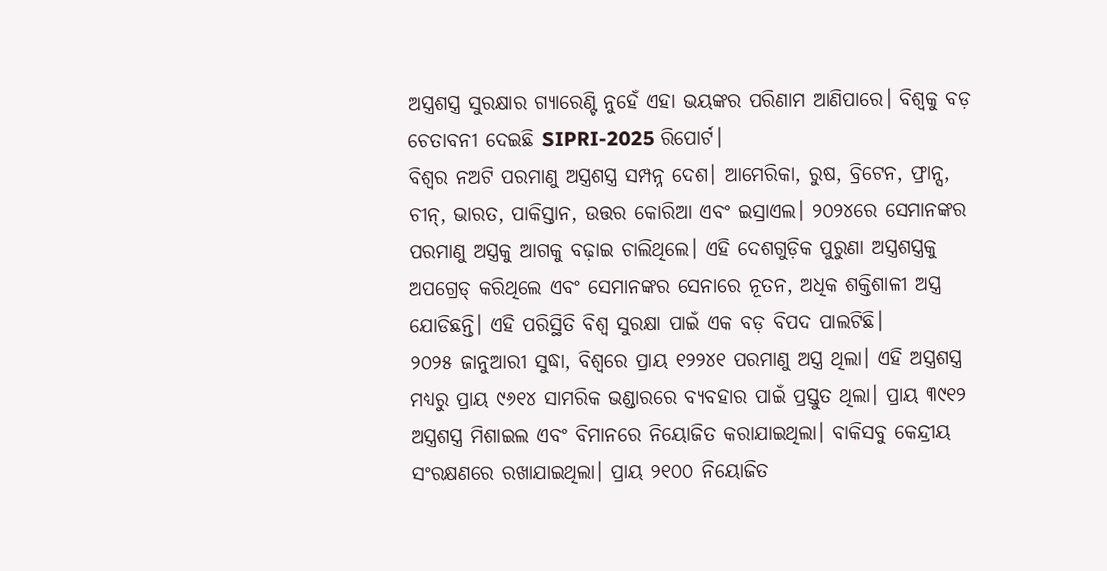ଅସ୍ତ୍ରଶସ୍ତ୍ର ସୁରକ୍ଷାର ଗ୍ୟାରେଣ୍ଟି ନୁହେଁ ଏହା ଭୟଙ୍କର ପରିଣାମ ଆଣିପାରେ। ବିଶ୍ୱକୁ ବଡ଼ ଚେତାବନୀ ଦେଇଛି SIPRI-2025 ରିପୋର୍ଟ।
ବିଶ୍ୱର ନଅଟି ପରମାଣୁ ଅସ୍ତ୍ରଶସ୍ତ୍ର ସମ୍ପନ୍ନ ଦେଶ। ଆମେରିକା, ରୁଷ, ବ୍ରିଟେନ, ଫ୍ରାନ୍ସ, ଚୀନ୍, ଭାରତ, ପାକିସ୍ତାନ, ଉତ୍ତର କୋରିଆ ଏବଂ ଇସ୍ରାଏଲ। ୨୦୨୪ରେ ସେମାନଙ୍କର ପରମାଣୁ ଅସ୍ତ୍ରକୁ ଆଗକୁ ବଢ଼ାଇ ଚାଲିଥିଲେ। ଏହି ଦେଶଗୁଡ଼ିକ ପୁରୁଣା ଅସ୍ତ୍ରଶସ୍ତ୍ରକୁ ଅପଗ୍ରେଡ୍ କରିଥିଲେ ଏବଂ ସେମାନଙ୍କର ସେନାରେ ନୂତନ, ଅଧିକ ଶକ୍ତିଶାଳୀ ଅସ୍ତ୍ର ଯୋଡିଛନ୍ତି। ଏହି ପରିସ୍ଥିତି ବିଶ୍ୱ ସୁରକ୍ଷା ପାଇଁ ଏକ ବଡ଼ ବିପଦ ପାଲଟିଛି।
୨୦୨୫ ଜାନୁଆରୀ ସୁଦ୍ଧା, ବିଶ୍ୱରେ ପ୍ରାୟ ୧୨୨୪୧ ପରମାଣୁ ଅସ୍ତ୍ର ଥିଲା। ଏହି ଅସ୍ତ୍ରଶସ୍ତ୍ର ମଧ୍ୟରୁ ପ୍ରାୟ ୯୬୧୪ ସାମରିକ ଭଣ୍ଡାରରେ ବ୍ୟବହାର ପାଇଁ ପ୍ରସ୍ତୁତ ଥିଲା। ପ୍ରାୟ ୩୯୧୨ ଅସ୍ତ୍ରଶସ୍ତ୍ର ମିଶାଇଲ ଏବଂ ବିମାନରେ ନିୟୋଜିତ କରାଯାଇଥିଲା। ବାକିସବୁ କେନ୍ଦ୍ରୀୟ ସଂରକ୍ଷଣରେ ରଖାଯାଇଥିଲା। ପ୍ରାୟ ୨୧୦୦ ନିୟୋଜିତ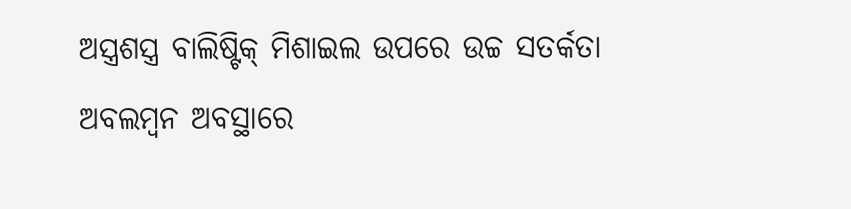ଅସ୍ତ୍ରଶସ୍ତ୍ର ବାଲିଷ୍ଟିକ୍ ମିଶାଇଲ ଉପରେ ଉଚ୍ଚ ସତର୍କତା ଅବଲମ୍ବନ ଅବସ୍ଥାରେ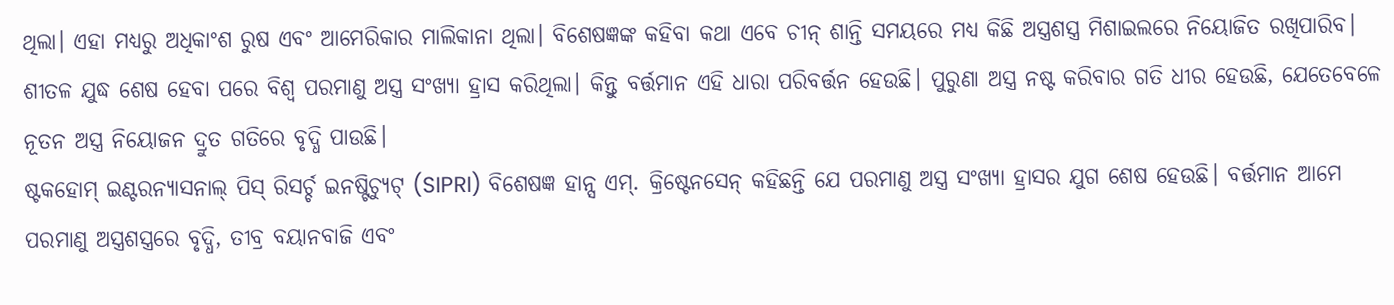ଥିଲା। ଏହା ମଧ୍ୟରୁ ଅଧିକାଂଶ ରୁଷ ଏବଂ ଆମେରିକାର ମାଲିକାନା ଥିଲା। ବିଶେଷଜ୍ଞଙ୍କ କହିବା କଥା ଏବେ ଚୀନ୍ ଶାନ୍ତି ସମୟରେ ମଧ୍ୟ କିଛି ଅସ୍ତ୍ରଶସ୍ତ୍ର ମିଶାଇଲରେ ନିୟୋଜିତ ରଖିପାରିବ।
ଶୀତଳ ଯୁଦ୍ଧ ଶେଷ ହେବା ପରେ ବିଶ୍ୱ ପରମାଣୁ ଅସ୍ତ୍ର ସଂଖ୍ୟା ହ୍ରାସ କରିଥିଲା। କିନ୍ତୁ ବର୍ତ୍ତମାନ ଏହି ଧାରା ପରିବର୍ତ୍ତନ ହେଉଛି। ପୁରୁଣା ଅସ୍ତ୍ର ନଷ୍ଟ କରିବାର ଗତି ଧୀର ହେଉଛି, ଯେତେବେଳେ ନୂତନ ଅସ୍ତ୍ର ନିୟୋଜନ ଦ୍ରୁତ ଗତିରେ ବୃଦ୍ଧି ପାଉଛି।
ଷ୍ଟକହୋମ୍ ଇଣ୍ଟରନ୍ୟାସନାଲ୍ ପିସ୍ ରିସର୍ଚ୍ଚ ଇନଷ୍ଟିଚ୍ୟୁଟ୍ (SIPRI) ବିଶେଷଜ୍ଞ ହାନ୍ସ ଏମ୍. କ୍ରିଷ୍ଟେନସେନ୍ କହିଛନ୍ତି ଯେ ପରମାଣୁ ଅସ୍ତ୍ର ସଂଖ୍ୟା ହ୍ରାସର ଯୁଗ ଶେଷ ହେଉଛି। ବର୍ତ୍ତମାନ ଆମେ ପରମାଣୁ ଅସ୍ତ୍ରଶସ୍ତ୍ରରେ ବୃଦ୍ଧି, ତୀବ୍ର ବୟାନବାଜି ଏବଂ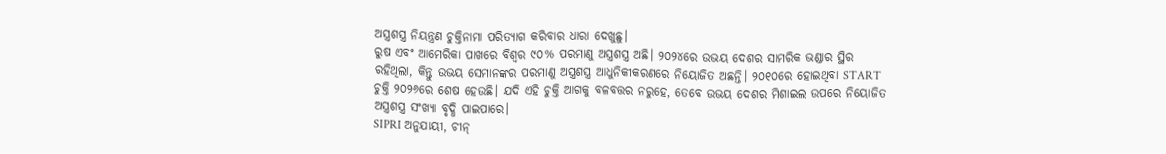ଅସ୍ତ୍ରଶସ୍ତ୍ର ନିୟନ୍ତ୍ରଣ ଚୁକ୍ତିନାମା ପରିତ୍ୟାଗ କରିବାର ଧାରା ଦେଖୁଛୁ।
ରୁଷ ଏବଂ ଆମେରିକା ପାଖରେ ବିଶ୍ୱର ୯୦% ପରମାଣୁ ଅସ୍ତ୍ରଶସ୍ତ୍ର ଅଛି। ୨୦୨୪ରେ ଉଭୟ ଦେଶର ସାମରିକ ଭଣ୍ଡାର ସ୍ଥିର ରହିଥିଲା, କିନ୍ତୁ ଉଭୟ ସେମାନଙ୍କର ପରମାଣୁ ଅସ୍ତ୍ରଶସ୍ତ୍ର ଆଧୁନିକୀକରଣରେ ନିୟୋଜିତ ଅଛନ୍ତି। ୨୦୧୦ରେ ହୋଇଥିବା START ଚୁକ୍ତି ୨୦୨୬ରେ ଶେଷ ହେଉଛି। ଯଦି ଏହି ଚୁକ୍ତି ଆଗକୁ ବଳବତ୍ତର ନରୁହେ, ତେବେ ଉଭୟ ଦେଶର ମିଶାଇଲ ଉପରେ ନିୟୋଜିତ ଅସ୍ତ୍ରଶସ୍ତ୍ର ସଂଖ୍ୟା ବୃଦ୍ଧି ପାଇପାରେ।
SIPRI ଅନୁଯାୟୀ, ଚୀନ୍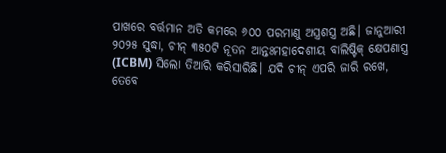ପାଖରେ ବର୍ତ୍ତମାନ ଅତି କମରେ ୬୦୦ ପରମାଣୁ ଅସ୍ତ୍ରଶସ୍ତ୍ର ଅଛି। ଜାନୁଆରୀ ୨୦୨୫ ସୁଦ୍ଧା, ଚୀନ୍ ୩୫୦ଟି ନୂତନ ଆନ୍ତଃମହାଦେଶୀୟ ବାଲିଷ୍ଟିକ୍ କ୍ଷେପଣାସ୍ତ୍ର (ICBM) ସିଲୋ ତିଆରି କରିସାରିଛି। ଯଦି ଚୀନ୍ ଏପରି ଜାରି ରଖେ, ତେବେ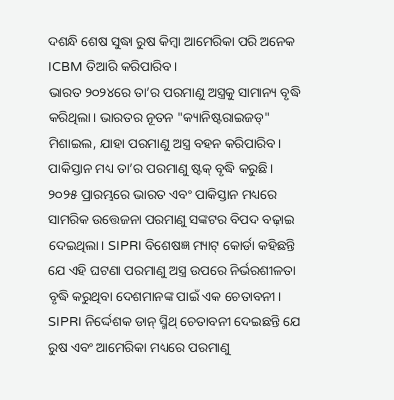ଦଶନ୍ଧି ଶେଷ ସୁଦ୍ଧା ରୁଷ କିମ୍ବା ଆମେରିକା ପରି ଅନେକ ICBM ତିଆରି କରିପାରିବ।
ଭାରତ ୨୦୨୪ରେ ତା’ର ପରମାଣୁ ଅସ୍ତ୍ରକୁ ସାମାନ୍ୟ ବୃଦ୍ଧି କରିଥିଲା। ଭାରତର ନୂତନ "କ୍ୟାନିଷ୍ଟରାଇଜଡ୍" ମିଶାଇଲ, ଯାହା ପରମାଣୁ ଅସ୍ତ୍ର ବହନ କରିପାରିବ। ପାକିସ୍ତାନ ମଧ୍ୟ ତା’ର ପରମାଣୁ ଷ୍ଟକ୍ ବୃଦ୍ଧି କରୁଛି। ୨୦୨୫ ପ୍ରାରମ୍ଭରେ ଭାରତ ଏବଂ ପାକିସ୍ତାନ ମଧ୍ୟରେ ସାମରିକ ଉତ୍ତେଜନା ପରମାଣୁ ସଙ୍କଟର ବିପଦ ବଢ଼ାଇ ଦେଇଥିଲା। SIPRI ବିଶେଷଜ୍ଞ ମ୍ୟାଟ୍ କୋର୍ଡା କହିଛନ୍ତି ଯେ ଏହି ଘଟଣା ପରମାଣୁ ଅସ୍ତ୍ର ଉପରେ ନିର୍ଭରଶୀଳତା ବୃଦ୍ଧି କରୁଥିବା ଦେଶମାନଙ୍କ ପାଇଁ ଏକ ଚେତାବନୀ।
SIPRI ନିର୍ଦ୍ଦେଶକ ଡାନ୍ ସ୍ମିଥ୍ ଚେତାବନୀ ଦେଇଛନ୍ତି ଯେ ରୁଷ ଏବଂ ଆମେରିକା ମଧ୍ୟରେ ପରମାଣୁ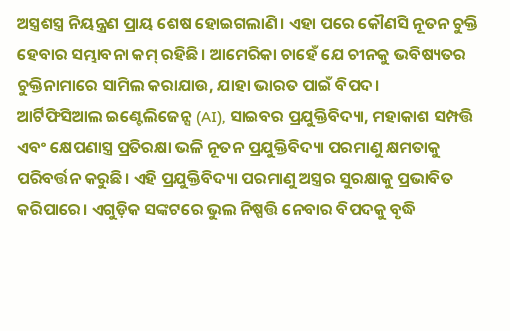ଅସ୍ତ୍ରଶସ୍ତ୍ର ନିୟନ୍ତ୍ରଣ ପ୍ରାୟ ଶେଷ ହୋଇଗଲାଣି। ଏହା ପରେ କୌଣସି ନୂତନ ଚୁକ୍ତି ହେବାର ସମ୍ଭାବନା କମ୍ ରହିଛି। ଆମେରିକା ଚାହେଁ ଯେ ଚୀନକୁ ଭବିଷ୍ୟତର ଚୁକ୍ତିନାମାରେ ସାମିଲ କରାଯାଉ, ଯାହା ଭାରତ ପାଇଁ ବିପଦ।
ଆର୍ଟିଫିସିଆଲ ଇଣ୍ଟେଲିଜେନ୍ସ (AI), ସାଇବର ପ୍ରଯୁକ୍ତିବିଦ୍ୟା, ମହାକାଶ ସମ୍ପତ୍ତି ଏବଂ କ୍ଷେପଣାସ୍ତ୍ର ପ୍ରତିରକ୍ଷା ଭଳି ନୂତନ ପ୍ରଯୁକ୍ତିବିଦ୍ୟା ପରମାଣୁ କ୍ଷମତାକୁ ପରିବର୍ତ୍ତନ କରୁଛି। ଏହି ପ୍ରଯୁକ୍ତିବିଦ୍ୟା ପରମାଣୁ ଅସ୍ତ୍ରର ସୁରକ୍ଷାକୁ ପ୍ରଭାବିତ କରିପାରେ। ଏଗୁଡ଼ିକ ସଙ୍କଟରେ ଭୁଲ ନିଷ୍ପତ୍ତି ନେବାର ବିପଦକୁ ବୃଦ୍ଧି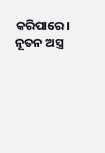କରିପାରେ। ନୂତନ ଅସ୍ତ୍ର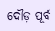ଦୌଡ଼ ପୂର୍ବ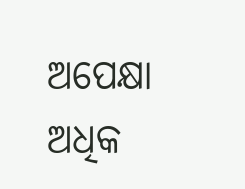ଅପେକ୍ଷା ଅଧିକ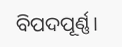ବିପଦପୂର୍ଣ୍ଣ।